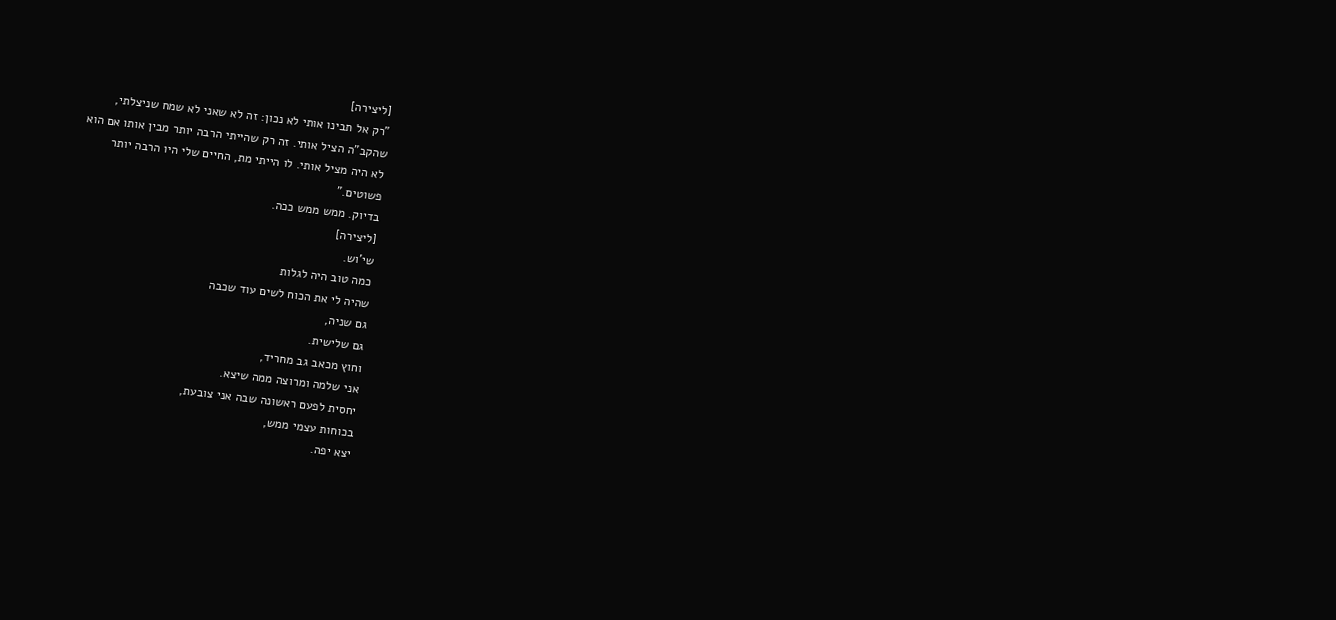[ליצירה]
"רק אל תבינו אותי לא נכון: זה לא שאני לא שמח שניצלתי,
שהקב"ה הציל אותי. זה רק שהייתי הרבה יותר מבין אותו אם הוא
לא היה מציל אותי. לו הייתי מת, החיים שלי היו הרבה יותר
פשוטים."
בדיוק. ממש ממש ככה.
[ליצירה]
שי'וש.
כמה טוב היה לגלות
שהיה לי את הכוח לשים עוד שכבה
גם שניה,
גם שלישית.
וחוץ מכאב גב מחריד,
אני שלמה ומרוצה ממה שיצא.
יחסית לפעם ראשונה שבה אני צובעת,
בכוחות עצמי ממש,
יצא יפה.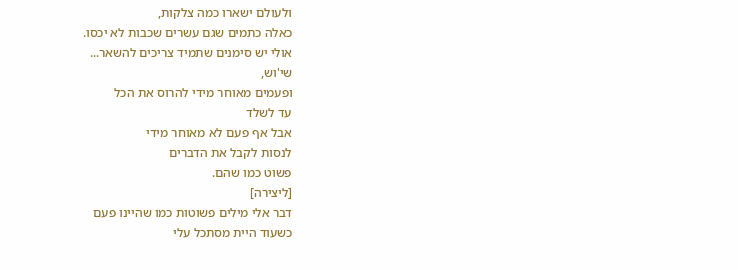ולעולם ישארו כמה צלקות,
כאלה כתמים שגם עשרים שכבות לא יכסו.
אולי יש סימנים שתמיד צריכים להשאר...
שי'וש,
ופעמים מאוחר מידי להרוס את הכל
עד לשלד
אבל אף פעם לא מאוחר מידי
לנסות לקבל את הדברים
פשוט כמו שהם.
[ליצירה]
דבר אלי מילים פשוטות כמו שהיינו פעם
כשעוד היית מסתכל עלי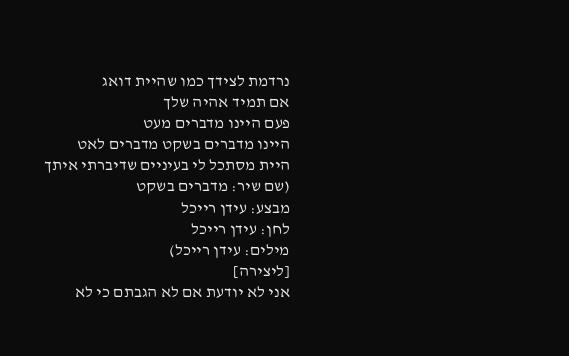נרדמת לצידך כמו שהיית דואג
אם תמיד אהיה שלך
פעם היינו מדברים מעט
היינו מדברים בשקט מדברים לאט
היית מסתכל לי בעיניים שדיברתי איתך
(שם שיר: מדברים בשקט
מבצע: עידן רייכל
לחן: עידן רייכל
מילים: עידן רייכל)
[ליצירה]
אני לא יודעת אם לא הגבתם כי לא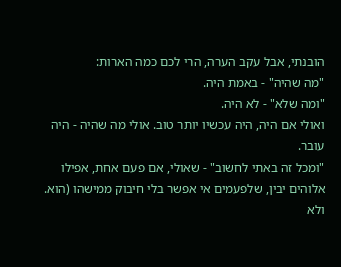הובנתי, אבל עקב הערה, הרי לכם כמה הארות:
"מה שהיה" - באמת היה.
"ומה שלא" - לא היה.
ואולי אם היה, היה עכשיו יותר טוב. אולי מה שהיה - היה עובר.
"ומכל זה באתי לחשוב" - שאולי, אם פעם אחת, אפילו אלוהים יבין, שלפעמים אי אפשר בלי חיבוק ממישהו (הוא. ולא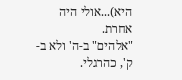היא)...אולי היה אחרת.
"אלהים" ב-ה' ולא ב-ק', כהרגלי.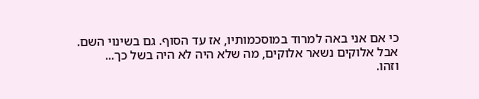כי אם אני באה למרוד במוסכמותיו, אז עד הסוף. גם בשינוי השם.
אבל אלוקים נשאר אלוקים, מה שלא היה לא היה בשל כך...
וזהו.